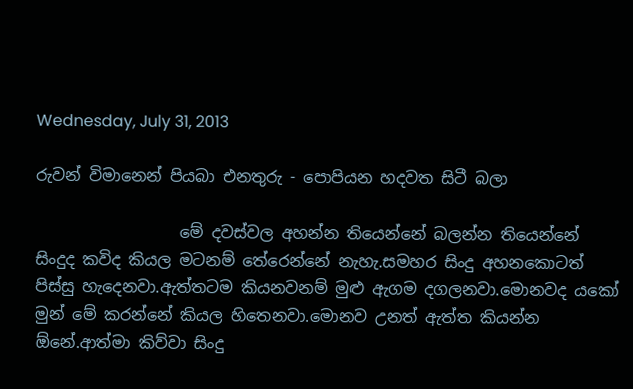Wednesday, July 31, 2013

රුවන් විමානෙන් පියබා එනතුරු - පොපියන හදවත සිටී බලා

                  මේ දවස්වල අහන්න තියෙන්නේ බලන්න තියෙන්නේ සිංදුද කවිද කියල මටනම් තේරෙන්නේ නැහැ.සමහර සිංදු අහනකොටත් පිස්සු හැදෙනවා.ඇත්තටම කියනවනම් මුළු ඇගම දගලනවා.මොනවද යකෝ මුන් මේ කරන්නේ කියල හිතෙනවා.මොනව උනත් ඇත්ත කියන්න ඕනේ.ආත්මා කිව්වා සිංදු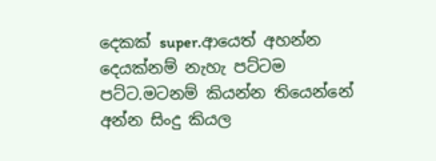දෙකක් super.ආයෙත් අහන්න දෙයක්නම් නැහැ පට්ටම පට්ට.මටනම් කියන්න තියෙන්නේ අන්න සිංදු කියල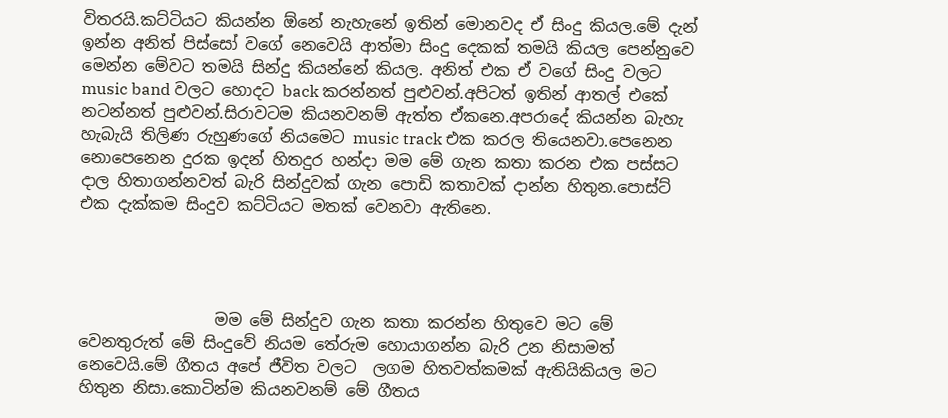විතරයි.කට්ටියට කියන්න ඕනේ නැහැනේ ඉතින් මොනවද ඒ සිංදු කියල.මේ දැන් ඉන්න අනිත් පිස්සෝ වගේ නෙවෙයි ආත්මා සිංදු දෙකක් තමයි කියල පෙන්නුවෙ මෙන්න මේවට තමයි සින්දු කියන්නේ කියල. අනිත් එක ඒ වගේ සිංදු වලට music band වලට හොදට back කරන්නත් පුළුවන්.අපිටත් ඉතින් ආතල් එකේ නටන්නත් පුළුවන්.සිරාවටම කියනවනම් ඇත්ත ඒකනෙ.අපරාදේ කියන්න බැහැ හැබැයි තිලිණ රුහුණගේ නියමෙට music track එක කරල තියෙනවා.පෙනෙන නොපෙනෙන දුරක ඉදන් හිතදුර හන්දා මම මේ ගැන කතා කරන එක පස්සට දාල හිතාගන්නවත් බැරි සින්දුවක් ගැන පොඩි කතාවක් දාන්න හිතුන.පොස්ට් එක දැක්කම සිංදුව කට්ටියට මතක් වෙනවා ඇතිනෙ.




                 මම මේ සින්දුව ගැන කතා කරන්න හිතුවෙ මට මේ වෙනතුරුත් මේ සිංදුවේ නියම තේරුම හොයාගන්න බැරි උන නිසාමත් නෙවෙයි.මේ ගීතය අපේ ජීවිත වලට  ලගම හිතවත්කමක් ඇතියිකියල මට හිතුන නිසා.කොටින්ම කියනවනම් මේ ගීතය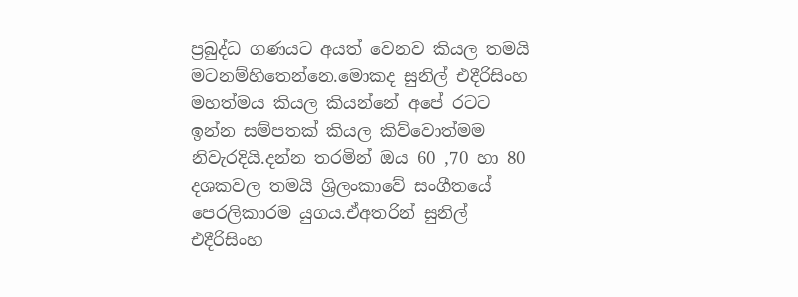ප්‍රබුද්ධ ගණයට අයත් වෙනව කියල තමයි මටනම්හිතෙන්නෙ.මොකද සුනිල් එදීරිසිංහ මහත්මය කියල කියන්නේ අපේ රටට ඉන්න සම්පතක් කියල කිව්වොත්මම නිවැරදියි.දන්න තරමින් ඔය 60 ,70 හා 80 දශකවල තමයි ශ්‍රිලංකාවේ සංගීතයේ පෙරලිකාරම යුගය.ඒඅතරින් සුනිල්  එදීරිසිංහ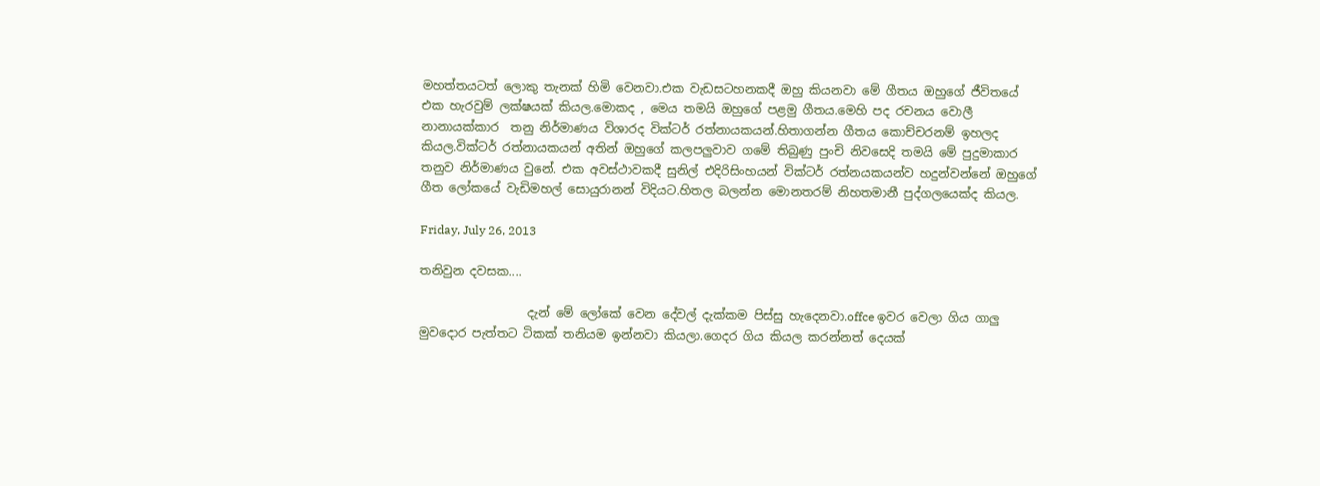මහත්තයටත් ලොකු තැනක් හිමි වෙනවා.එක වැඩසටහනකදී ඔහු කියනවා මේ ගීතය ඔහුගේ ජීවිතයේ එක හැරවුම් ලක්ෂයක් කියල.මොකද , මෙය තමයි ඔහුගේ පළමු ගීතය.මෙහි පද රචනය වොලී නානායක්කාර  තනු නිර්මාණය විශාරද වික්ටර් රත්නායකයන්.හිතාගන්න ගීතය කොච්චරනම් ඉහලද කියල.වික්ටර් රත්නායකයන් අතින් ඔහුගේ කලපලුවාව ගමේ තිබුණු පුංචි නිවසෙදි තමයි මේ පුදුමාකාර තනුව නිර්මාණය වුනේ. එක අවස්ථාවකදී සුනිල් එදිරිසිංහයන් වික්ටර් රත්නයකයන්ව හදුන්වන්නේ ඔහුගේ ගීත ලෝකයේ වැඩිමහල් සොයුරානන් විදියට.හිතල බලන්න මොනතරම් නිහතමානී පුද්ගලයෙක්ද කියල.

Friday, July 26, 2013

තනිවුන දවසක....

                  දැන් මේ ලෝකේ වෙන දේවල් දැක්කම පිස්සු හැදෙනවා.offce ඉවර වෙලා ගිය ගාලු මුවදොර පැත්තට ටිකක් තනියම ඉන්නවා කියලා.ගෙදර ගිය කියල කරන්නත් දෙයක්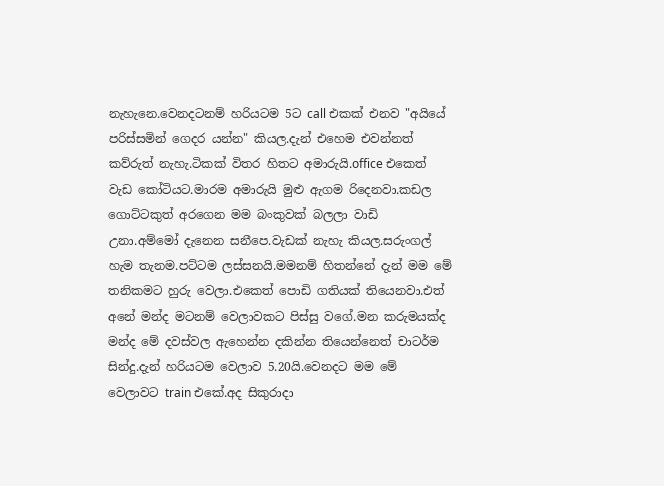නැහැනෙ.වෙනදටනම් හරියටම 5ට call එකක් එනව "අයියේ පරිස්සමින් ගෙදර යන්න" කියල.දැන් එහෙම එවන්නත් කව්රුත් නැහැ.ටිකක් විතර හිතට අමාරුයි.office එකෙත් වැඩ කෝටියට.මාරම අමාරුයි මුළු ඇගම රිදෙනවා.කඩල ගොට්ටකුත් අරගෙන මම බංකුවක් බලලා වාඩි උනා.අම්මෝ දැනෙන සනීපෙ.වැඩක් නැහැ කියල.සරුංගල් හැම තැනම.පට්ටම ලස්සනයි.මමනම් හිතන්නේ දැන් මම මේ තනිකමට හුරු වෙලා.එකෙත් පොඩි ගතියක් තියෙනවා.එත් අනේ මන්ද මටනම් වෙලාවකට පිස්සු වගේ.මන කරුමයක්ද මන්ද මේ දවස්වල ඇහෙන්න දකින්න තියෙන්නෙත් චාටර්ම සින්දු.දැන් හරියටම වෙලාව 5.20යි.වෙනදට මම මේ වෙලාවට train එකේ.අද සිකුරාදා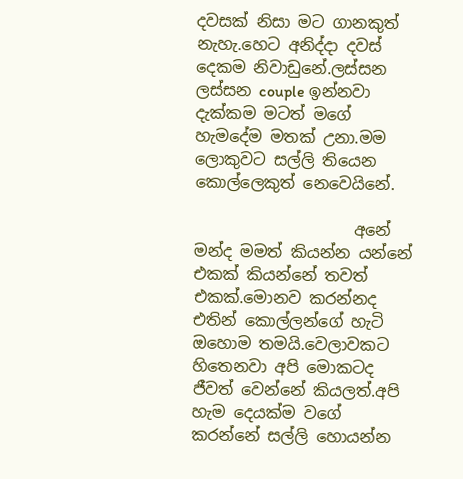දවසක් නිසා මට ගානකුත් නැහැ.හෙට අනිද්දා දවස් දෙකම නිවාඩුනේ.ලස්සන ලස්සන couple ඉන්නවා දැක්කම මටත් මගේ හැමදේම මතක් උනා.මම ලොකුවට සල්ලි තියෙන කොල්ලෙකුත් නෙවෙයිනේ.

                    අනේ මන්ද මමත් කියන්න යන්නේ එකක් කියන්නේ තවත් එකක්.මොනව කරන්නද එතින් කොල්ලන්ගේ හැටි ඔහොම තමයි.වෙලාවකට හිතෙනවා අපි මොකටද ජීවත් වෙන්නේ කියලත්.අපි හැම දෙයක්ම වගේ කරන්නේ සල්ලි හොයන්න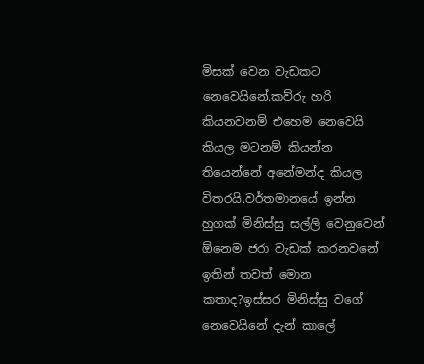මිසක් වෙන වැඩකට නෙවෙයිනේ.කව්රු හරි කියනවනම් එහෙම නෙවෙයි කියල මටනම් කියන්න තියෙන්නේ අනේමන්ද කියල විතරයි.වර්තමානයේ ඉන්න හුගක් මිනිස්සු සල්ලි වෙනුවෙන් ඕනෙම ජරා වැඩක් කරනවනේ ඉතින් තවත් මොන කතාද?ඉස්සර මිනිස්සු වගේ නෙවෙයිනේ දැන් කාලේ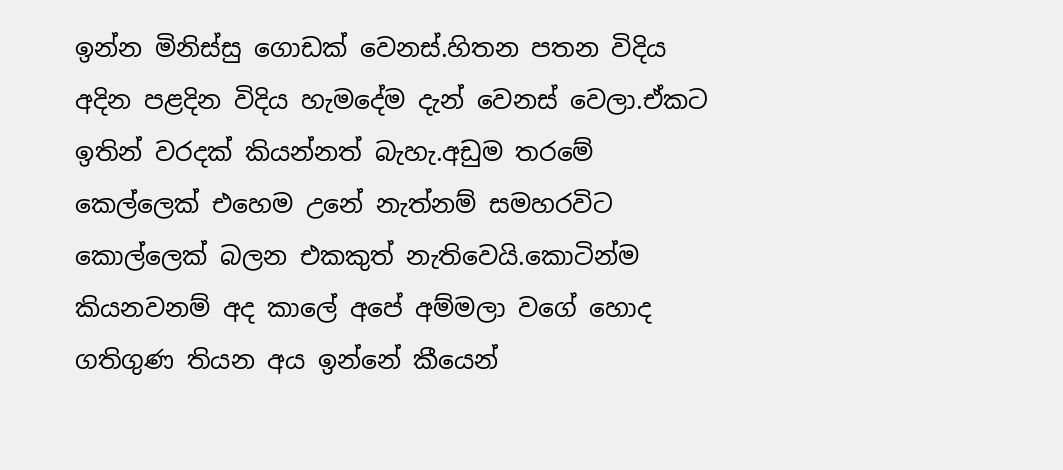ඉන්න මිනිස්සු ගොඩක් වෙනස්.හිතන පතන විදිය අදින පළදින විදිය හැමදේම දැන් වෙනස් වෙලා.ඒකට ඉතින් වරදක් කියන්නත් බැහැ.අඩුම තරමේ කෙල්ලෙක් එහෙම උනේ නැත්නම් සමහරවිට කොල්ලෙක් බලන එකකුත් නැතිවෙයි.කොටින්ම කියනවනම් අද කාලේ අපේ අම්මලා වගේ හොද ගතිගුණ තියන අය ඉන්නේ කීයෙන්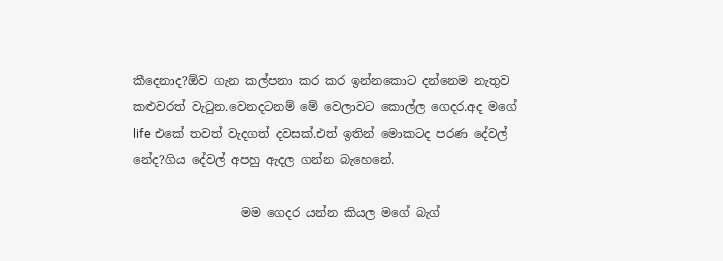කීදෙනාද?ඕව ගැන කල්පනා කර කර ඉන්නකොට දන්නෙම නැතුව කළුවරත් වැටුන.වෙනදටනම් මේ වෙලාවට කොල්ල ගෙදර.අද මගේ life එකේ තවත් වැදගත් දවසක්.එත් ඉතින් මොකටද පරණ දේවල් නේද?ගිය දේවල් අපහු ඇදල ගන්න බැහෙනේ.

                  මම ගෙදර යන්න කියල මගේ බැග්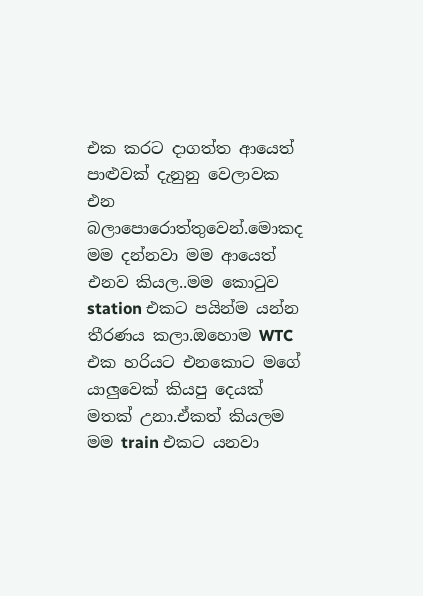එක කරට දාගත්ත ආයෙත් පාළුවක් දැනුනු වෙලාවක එන බලාපොරොත්තුවෙන්.මොකද මම දන්නවා මම ආයෙත් එනව කියල..මම කොටුව station එකට පයින්ම යන්න තීරණය කලා.ඔහොම WTC එක හරියට එනකොට මගේ යාලුවෙක් කියපු දෙයක් මතක් උනා.ඒකත් කියලම මම train එකට යනවා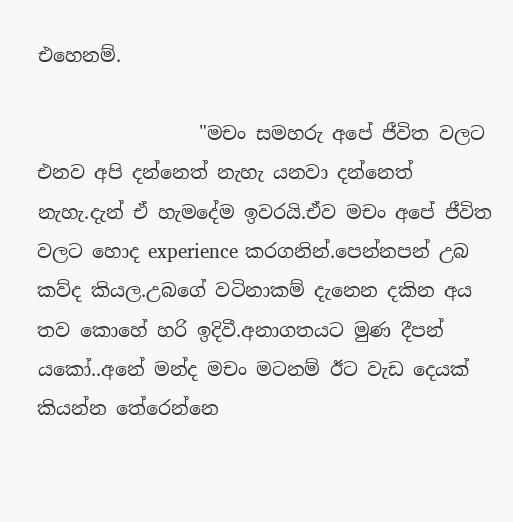එහෙනම්.

                 "මචං සමහරු අපේ ජීවිත වලට එනව අපි දන්නෙත් නැහැ යනවා දන්නෙත් නැහැ.දැන් ඒ හැමදේම ඉවරයි.ඒව මචං අපේ ජීවිත වලට හොද experience කරගනින්.පෙන්නපන් උබ කව්ද කියල.උබගේ වටිනාකම් දැනෙන දකින අය තව කොහේ හරි ඉදිවී.අනාගතයට මුණ දීපන් යකෝ..අනේ මන්ද මචං මටනම් ඊට වැඩ දෙයක් කියන්න තේරෙන්නෙ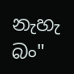නැහැ බං"